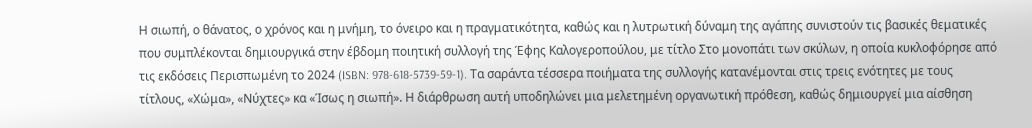Η σιωπή, ο θάνατος, ο χρόνος και η μνήμη, το όνειρο και η πραγματικότητα, καθώς και η λυτρωτική δύναμη της αγάπης συνιστούν τις βασικές θεματικές που συμπλέκονται δημιουργικά στην έβδομη ποιητική συλλογή της Έφης Καλογεροπούλου, με τίτλο Στο μονοπάτι των σκύλων, η οποία κυκλοφόρησε από τις εκδόσεις Περισπωμένη το 2024 (ISBN: 978-618-5739-59-1). Τα σαράντα τέσσερα ποιήματα της συλλογής κατανέμονται στις τρεις ενότητες με τους τίτλους, «Χώμα», «Νύχτες» κα «Ίσως η σιωπή». Η διάρθρωση αυτή υποδηλώνει μια μελετημένη οργανωτική πρόθεση, καθώς δημιουργεί μια αίσθηση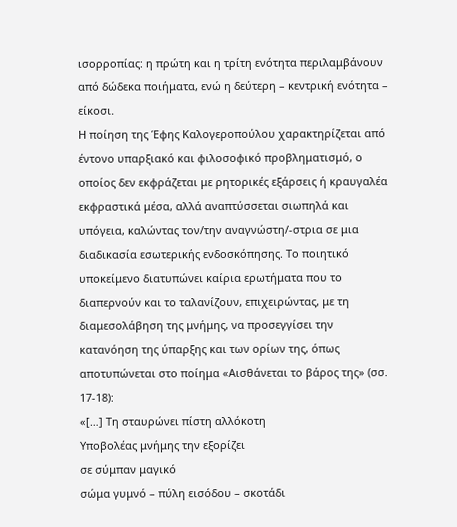ισορροπίας: η πρώτη και η τρίτη ενότητα περιλαμβάνουν από δώδεκα ποιήματα, ενώ η δεύτερη – κεντρική ενότητα – είκοσι.
Η ποίηση της Έφης Καλογεροπούλου χαρακτηρίζεται από έντονο υπαρξιακό και φιλοσοφικό προβληματισμό, ο οποίος δεν εκφράζεται με ρητορικές εξάρσεις ή κραυγαλέα εκφραστικά μέσα, αλλά αναπτύσσεται σιωπηλά και υπόγεια, καλώντας τον/την αναγνώστη/-στρια σε μια διαδικασία εσωτερικής ενδοσκόπησης. Το ποιητικό υποκείμενο διατυπώνει καίρια ερωτήματα που το διαπερνούν και το ταλανίζουν, επιχειρώντας, με τη διαμεσολάβηση της μνήμης, να προσεγγίσει την κατανόηση της ύπαρξης και των ορίων της, όπως αποτυπώνεται στο ποίημα «Αισθάνεται το βάρος της» (σσ. 17-18):
«[…] Τη σταυρώνει πίστη αλλόκοτη
Υποβολέας μνήμης την εξορίζει
σε σύμπαν μαγικό
σώμα γυμνό – πύλη εισόδου – σκοτάδι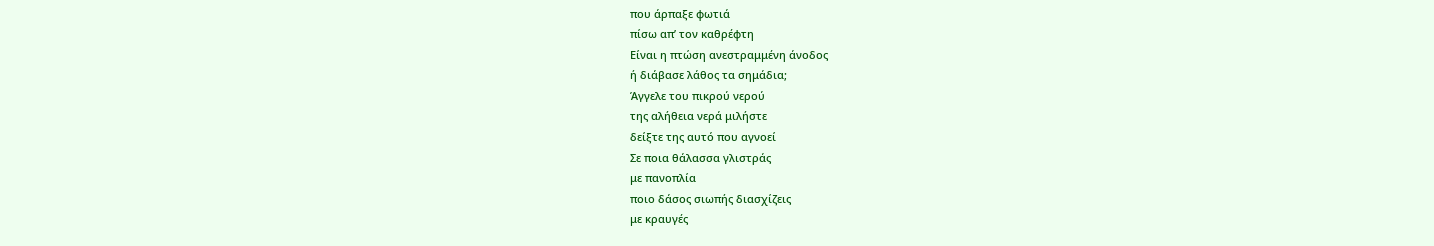που άρπαξε φωτιά
πίσω απ’ τον καθρέφτη
Είναι η πτώση ανεστραμμένη άνοδος
ή διάβασε λάθος τα σημάδια;
Άγγελε του πικρού νερού
της αλήθεια νερά μιλήστε
δείξτε της αυτό που αγνοεί
Σε ποια θάλασσα γλιστράς
με πανοπλία
ποιο δάσος σιωπής διασχίζεις
με κραυγές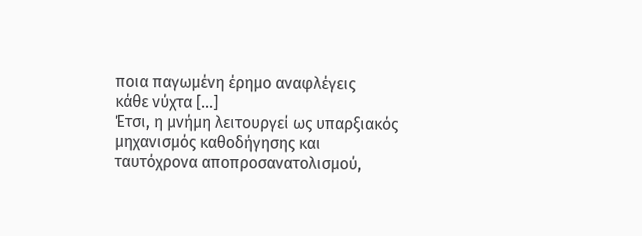ποια παγωμένη έρημο αναφλέγεις
κάθε νύχτα […]
Έτσι, η μνήμη λειτουργεί ως υπαρξιακός μηχανισμός καθοδήγησης και ταυτόχρονα αποπροσανατολισμού,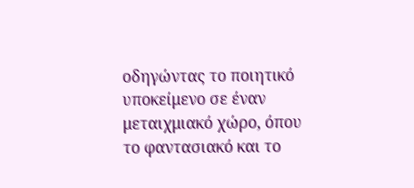οδηγώντας το ποιητικό υποκείμενο σε έναν μεταιχμιακό χώρο, όπου το φαντασιακό και το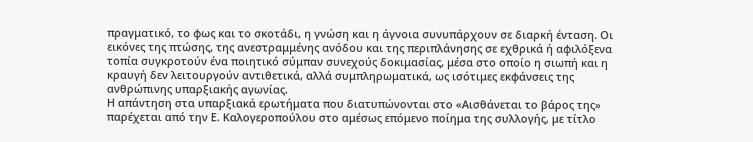πραγματικό, το φως και το σκοτάδι, η γνώση και η άγνοια συνυπάρχουν σε διαρκή ένταση. Οι εικόνες της πτώσης, της ανεστραμμένης ανόδου και της περιπλάνησης σε εχθρικά ή αφιλόξενα τοπία συγκροτούν ένα ποιητικό σύμπαν συνεχούς δοκιμασίας, μέσα στο οποίο η σιωπή και η κραυγή δεν λειτουργούν αντιθετικά, αλλά συμπληρωματικά, ως ισότιμες εκφάνσεις της ανθρώπινης υπαρξιακής αγωνίας.
Η απάντηση στα υπαρξιακά ερωτήματα που διατυπώνονται στο «Αισθάνεται το βάρος της» παρέχεται από την Ε. Καλογεροπούλου στο αμέσως επόμενο ποίημα της συλλογής, με τίτλο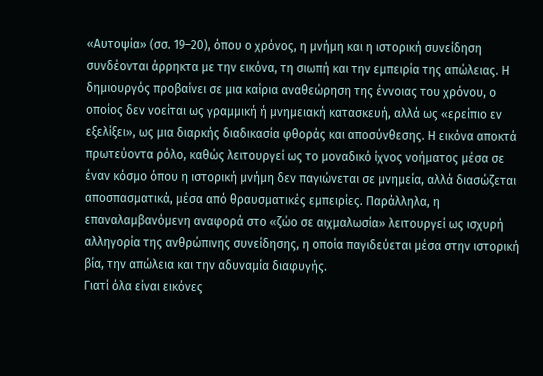«Αυτοψία» (σσ. 19–20), όπου ο χρόνος, η μνήμη και η ιστορική συνείδηση συνδέονται άρρηκτα με την εικόνα, τη σιωπή και την εμπειρία της απώλειας. Η δημιουργός προβαίνει σε μια καίρια αναθεώρηση της έννοιας του χρόνου, ο οποίος δεν νοείται ως γραμμική ή μνημειακή κατασκευή, αλλά ως «ερείπιο εν εξελίξει», ως μια διαρκής διαδικασία φθοράς και αποσύνθεσης. Η εικόνα αποκτά πρωτεύοντα ρόλο, καθώς λειτουργεί ως το μοναδικό ίχνος νοήματος μέσα σε έναν κόσμο όπου η ιστορική μνήμη δεν παγιώνεται σε μνημεία, αλλά διασώζεται αποσπασματικά, μέσα από θραυσματικές εμπειρίες. Παράλληλα, η επαναλαμβανόμενη αναφορά στο «ζώο σε αιχμαλωσία» λειτουργεί ως ισχυρή αλληγορία της ανθρώπινης συνείδησης, η οποία παγιδεύεται μέσα στην ιστορική βία, την απώλεια και την αδυναμία διαφυγής.
Γιατί όλα είναι εικόνες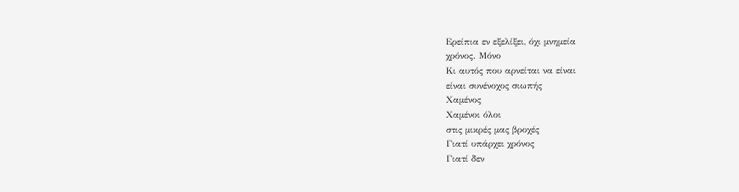Ερείπια εν εξελίξει, όχι μνημεία
χρόνος. Μόνο
Κι αυτός που αρνείται να είναι
είναι συνένοχος σιωπής
Χαμένος
Χαμένοι όλοι
στις μικρές μας βροχές
Γιατί υπάρχει χρόνος
Γιατί δεν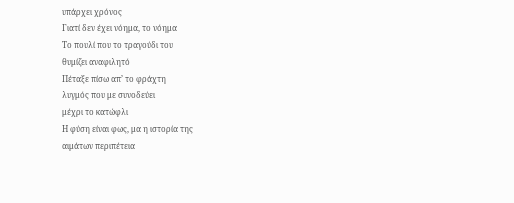υπάρχει χρόνος
Γιατί δεν έχει νόημα, το νόημα
Το πουλί που το τραγούδι του
θυμίζει αναφιλητό
Πέταξε πίσω απ’ το φράχτη
λυγμός που με συνοδεύει
μέχρι το κατώφλι
Η φύση είναι φως, μα η ιστορία της
αιμάτων περιπέτεια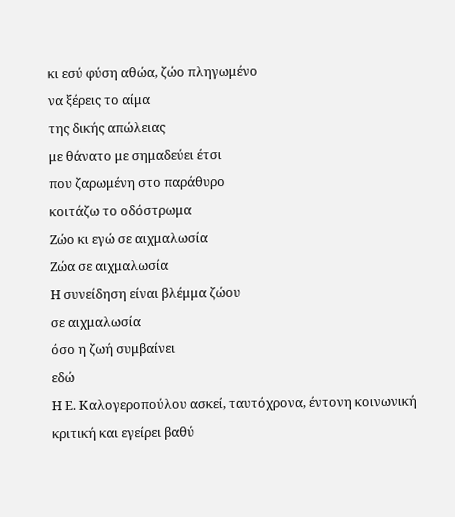κι εσύ φύση αθώα, ζώο πληγωμένο
να ξέρεις το αίμα
της δικής απώλειας
με θάνατο με σημαδεύει έτσι
που ζαρωμένη στο παράθυρο
κοιτάζω το οδόστρωμα
Ζώο κι εγώ σε αιχμαλωσία
Ζώα σε αιχμαλωσία
Η συνείδηση είναι βλέμμα ζώου
σε αιχμαλωσία
όσο η ζωή συμβαίνει
εδώ
Η Ε. Καλογεροπούλου ασκεί, ταυτόχρονα, έντονη κοινωνική κριτική και εγείρει βαθύ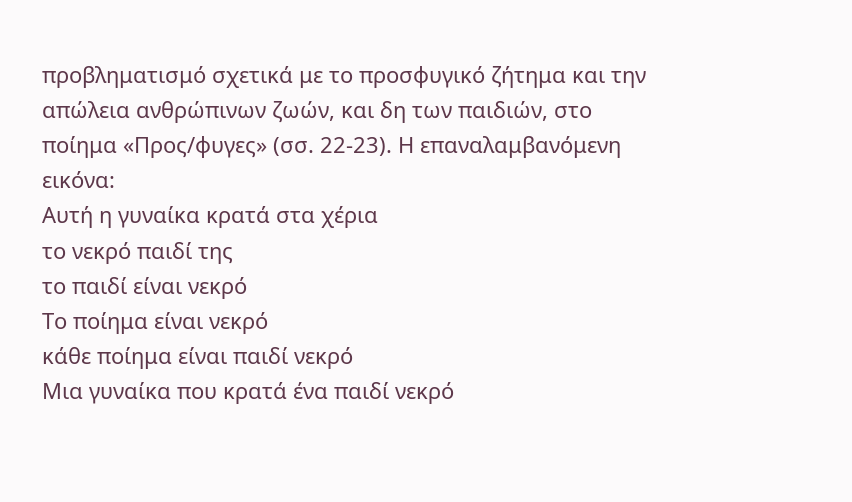προβληματισμό σχετικά με το προσφυγικό ζήτημα και την απώλεια ανθρώπινων ζωών, και δη των παιδιών, στο ποίημα «Προς/φυγες» (σσ. 22-23). Η επαναλαμβανόμενη εικόνα:
Αυτή η γυναίκα κρατά στα χέρια
το νεκρό παιδί της
το παιδί είναι νεκρό
Το ποίημα είναι νεκρό
κάθε ποίημα είναι παιδί νεκρό
Μια γυναίκα που κρατά ένα παιδί νεκρό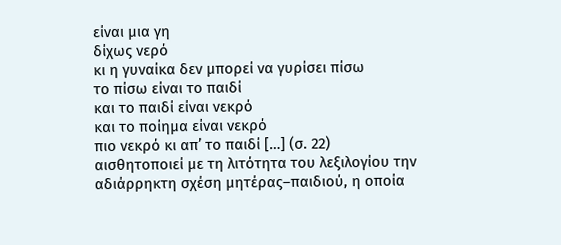είναι μια γη
δίχως νερό
κι η γυναίκα δεν μπορεί να γυρίσει πίσω
το πίσω είναι το παιδί
και το παιδί είναι νεκρό
και το ποίημα είναι νεκρό
πιο νεκρό κι απ’ το παιδί […] (σ. 22)
αισθητοποιεί με τη λιτότητα του λεξιλογίου την αδιάρρηκτη σχέση μητέρας–παιδιού, η οποία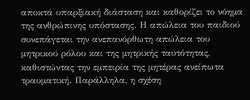αποκτά υπαρξιακή διάσταση και καθορίζει το νόημα της ανθρώπινης υπόστασης. Η απώλεια του παιδιού συνεπάγεται την ανεπανόρθωτη απώλεια του μητρικού ρόλου και της μητρικής ταυτότητας, καθιστώντας την εμπειρία της μητέρας ανείπωτα τραυματική. Παράλληλα, η σχέση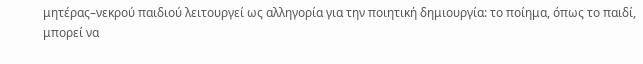μητέρας–νεκρού παιδιού λειτουργεί ως αλληγορία για την ποιητική δημιουργία: το ποίημα, όπως το παιδί, μπορεί να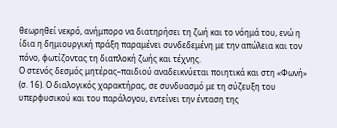θεωρηθεί νεκρό, ανήμπορο να διατηρήσει τη ζωή και το νόημά του, ενώ η ίδια η δημιουργική πράξη παραμένει συνδεδεμένη με την απώλεια και τον πόνο, φωτίζοντας τη διαπλοκή ζωής και τέχνης.
Ο στενός δεσμός μητέρας–παιδιού αναδεικνύεται ποιητικά και στη «Φωνή» (σ. 16). Ο διαλογικός χαρακτήρας, σε συνδυασμό με τη σύζευξη του υπερφυσικού και του παράλογου, εντείνει την ένταση της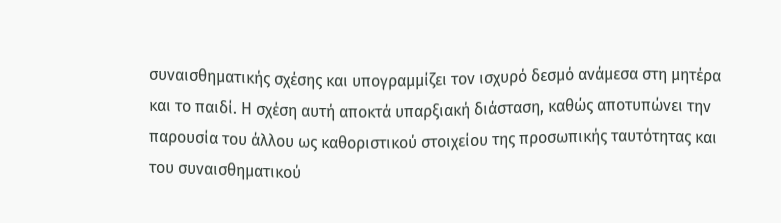συναισθηματικής σχέσης και υπογραμμίζει τον ισχυρό δεσμό ανάμεσα στη μητέρα και το παιδί. Η σχέση αυτή αποκτά υπαρξιακή διάσταση, καθώς αποτυπώνει την παρουσία του άλλου ως καθοριστικού στοιχείου της προσωπικής ταυτότητας και του συναισθηματικού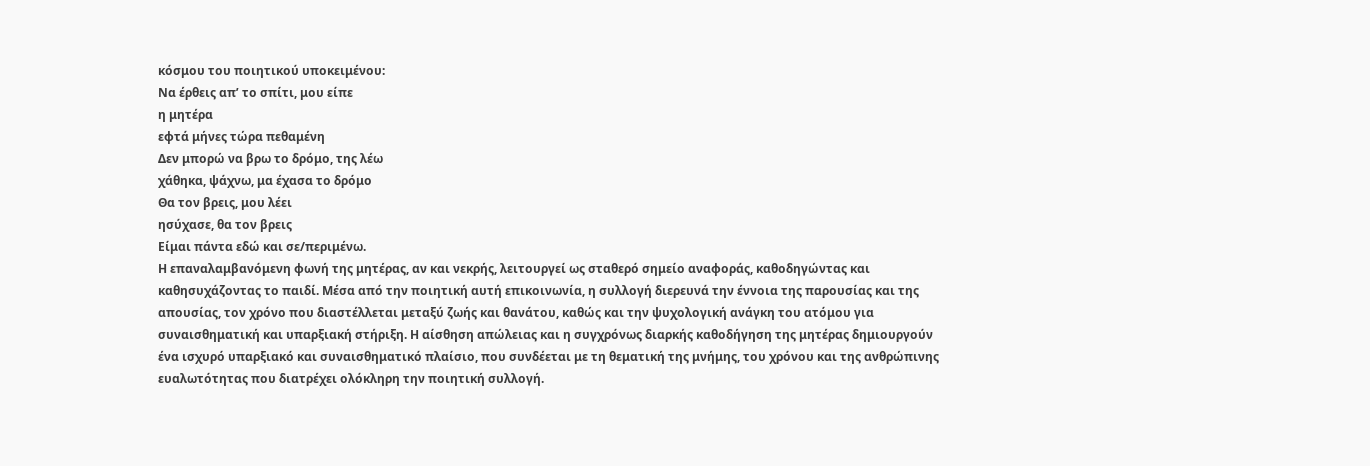κόσμου του ποιητικού υποκειμένου:
Να έρθεις απ’ το σπίτι, μου είπε
η μητέρα
εφτά μήνες τώρα πεθαμένη
Δεν μπορώ να βρω το δρόμο, της λέω
χάθηκα, ψάχνω, μα έχασα το δρόμο
Θα τον βρεις, μου λέει
ησύχασε, θα τον βρεις
Είμαι πάντα εδώ και σε/περιμένω.
Η επαναλαμβανόμενη φωνή της μητέρας, αν και νεκρής, λειτουργεί ως σταθερό σημείο αναφοράς, καθοδηγώντας και καθησυχάζοντας το παιδί. Μέσα από την ποιητική αυτή επικοινωνία, η συλλογή διερευνά την έννοια της παρουσίας και της απουσίας, τον χρόνο που διαστέλλεται μεταξύ ζωής και θανάτου, καθώς και την ψυχολογική ανάγκη του ατόμου για συναισθηματική και υπαρξιακή στήριξη. Η αίσθηση απώλειας και η συγχρόνως διαρκής καθοδήγηση της μητέρας δημιουργούν ένα ισχυρό υπαρξιακό και συναισθηματικό πλαίσιο, που συνδέεται με τη θεματική της μνήμης, του χρόνου και της ανθρώπινης ευαλωτότητας που διατρέχει ολόκληρη την ποιητική συλλογή.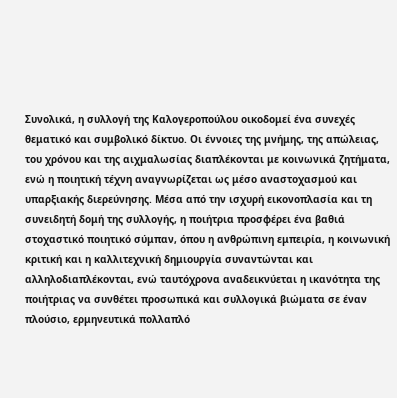Συνολικά, η συλλογή της Καλογεροπούλου οικοδομεί ένα συνεχές θεματικό και συμβολικό δίκτυο. Οι έννοιες της μνήμης, της απώλειας, του χρόνου και της αιχμαλωσίας διαπλέκονται με κοινωνικά ζητήματα, ενώ η ποιητική τέχνη αναγνωρίζεται ως μέσο αναστοχασμού και υπαρξιακής διερεύνησης. Μέσα από την ισχυρή εικονοπλασία και τη συνειδητή δομή της συλλογής, η ποιήτρια προσφέρει ένα βαθιά στοχαστικό ποιητικό σύμπαν, όπου η ανθρώπινη εμπειρία, η κοινωνική κριτική και η καλλιτεχνική δημιουργία συναντώνται και αλληλοδιαπλέκονται, ενώ ταυτόχρονα αναδεικνύεται η ικανότητα της ποιήτριας να συνθέτει προσωπικά και συλλογικά βιώματα σε έναν πλούσιο, ερμηνευτικά πολλαπλό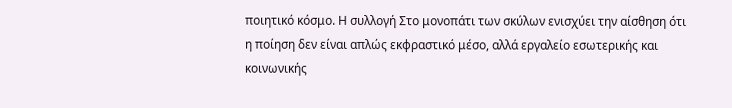ποιητικό κόσμο. Η συλλογή Στο μονοπάτι των σκύλων ενισχύει την αίσθηση ότι η ποίηση δεν είναι απλώς εκφραστικό μέσο, αλλά εργαλείο εσωτερικής και κοινωνικής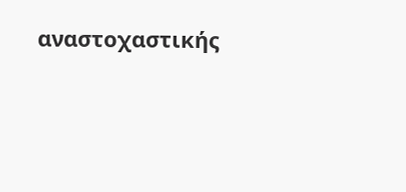αναστοχαστικής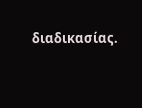διαδικασίας.